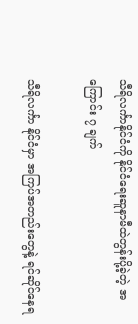သီရိလင်္ကာနိုင်ငံကို နိုင်ငံရေးဆူနာမီထဲတွန်းပို့ခဲ့တဲ့ အကြောင်း ၇ ချက်

သီရိလင်္ကာ နိုင်ငံမှာ အကြပ်အတည်းတွေနဲ့ ရင်ဆိုင်နေရ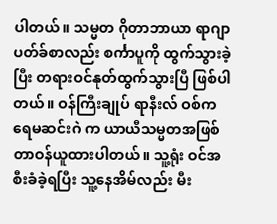ပါတယ်။ သမ္မတ ဂိုတာဘာယာ ရာဂျာပတ်ခ်စာလည်း စင်္ကာပူကို ထွက်သွားခဲ့ပြီး တရားဝင်နုတ်ထွက်သွားပြီ ဖြစ်ပါတယ်။ ဝန်ကြီးချုပ် ရာနီးလ် ဝစ်ကရေမဆင်းဂဲ က ယာယီသမ္မတအဖြစ် တာဝန်ယူထားပါတယ်။ သူ့ရုံး ဝင်အစီးခံခဲ့ရပြီး သူ့နေအိမ်လည်း မီး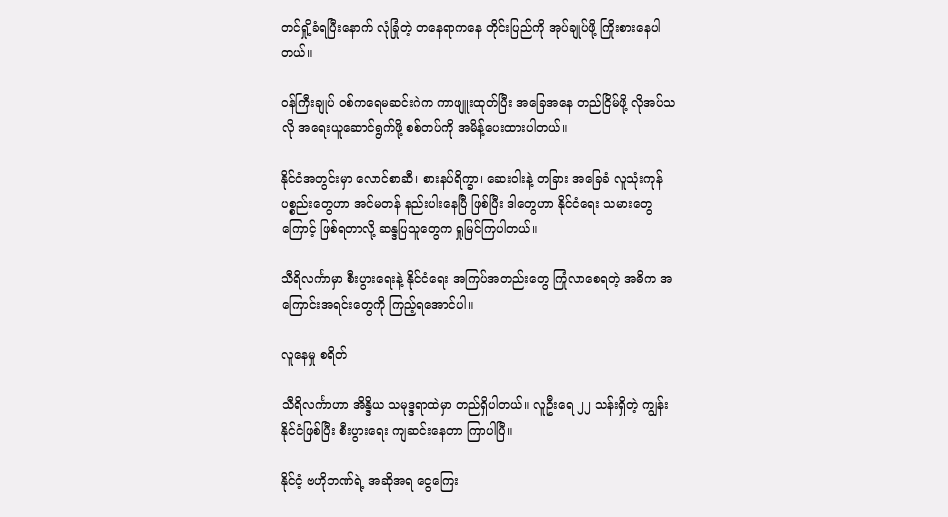တင်ရှို့ခံရပြီးနောက် လုံခြုံတဲ့ တနေရာကနေ တိုင်းပြည်ကို အုပ်ချုပ်ဖို့ ကြိုးစားနေပါတယ်။

ဝန်ကြီးချုပ် ဝစ်ကရေမဆင်းဂဲက ကာဖျူးထုတ်ပြီး အခြေအနေ တည်ငြိမ်ဖို့ လိုအပ်သလို အရေးယူဆောင်ရွက်ဖို့ စစ်တပ်ကို အမိန့်ပေးထားပါတယ်။

နိုင်ငံအတွင်းမှာ လောင်စာဆီ၊ စားနပ်ရိက္ခာ၊ ဆေးဝါးနဲ့ တခြား အခြေခံ လူသုံးကုန်ပစ္စည်းတွေဟာ အင်မတန် နည်းပါးနေပြီ ဖြစ်ပြီး ဒါတွေဟာ နိုင်ငံရေး သမားတွေကြောင့် ဖြစ်ရတာလို့ ဆန္ဒပြသူတွေက ရှုမြင်ကြပါတယ်။

သီရိလင်္ကာမှာ စီးပွားရေးနဲ့ နိုင်ငံရေး အကြပ်အတည်းတွေ ကြုံလာစေရတဲ့ အဓိက အကြောင်းအရင်းတွေကို ကြည့်ရအောင်ပါ။

လူနေမှု စရိတ်

သီရိလင်္ကာဟာ အိန္ဒိယ သမုဒ္ဒရာထဲမှာ တည်ရှိပါတယ်။ လူဦးရေ ၂၂ သန်းရှိတဲ့ ကျွန်းနိုင်ငံဖြစ်ပြီး စီးပွားရေး ကျဆင်းနေတာ ကြာပါပြီ။

နိုင်ငံ့ ဗဟိုဘဏ်ရဲ့ အဆိုအရ ငွေကြေး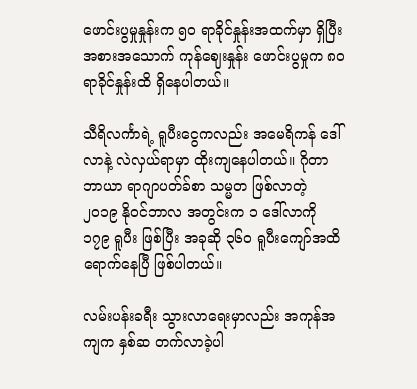ဖောင်းပွမှုနှုန်းက ၅၀ ရာခိုင်နှုန်းအထက်မှာ ရှိပြီး အစားအသောက် ကုန်ဈေးနှုန်း ဖောင်းပွမှုက ၈၀ ရာခိုင်နှုန်းထိ ရှိနေပါတယ်။

သီရိလင်္ကာရဲ့ ရူပီးငွေကလည်း အမေရိကန် ဒေါ်လာနဲ့ လဲလှယ်ရာမှာ ထိုးကျနေပါတယ်။ ဂိုတာဘာယာ ရာဂျာပတ်ခ်စာ သမ္မတ ဖြစ်လာတဲ့ ၂၀၁၉ နိုဝင်ဘာလ အတွင်းက ၁ ဒေါ်လာကို ၁၇၉ ရူပီး ဖြစ်ပြီး အခုဆို ၃၆၀ ရူပီးကျော်အထိ ရောက်နေပြီ ဖြစ်ပါတယ်။

လမ်းပန်းခရီး သွားလာရေးမှာလည်း အကုန်အကျက နှစ်ဆ တက်လာခဲ့ပါ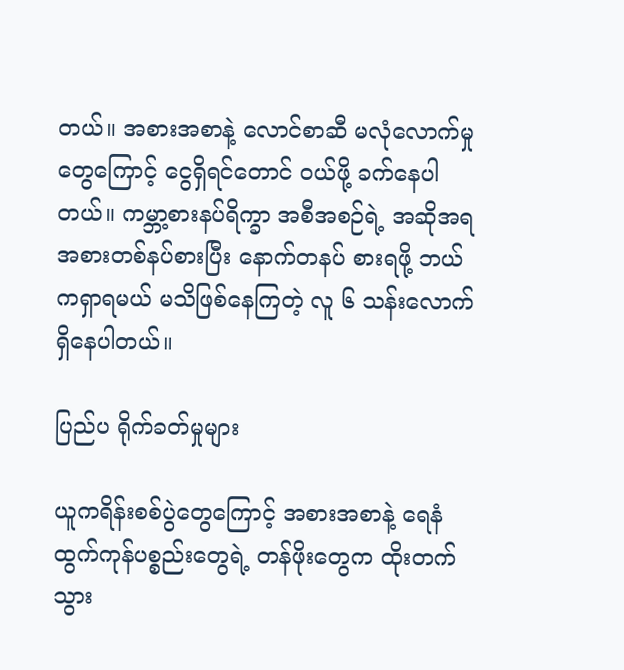တယ်။ အစားအစာနဲ့ လောင်စာဆီ မလုံလောက်မှုတွေကြောင့် ငွေရှိရင်တောင် ၀ယ်ဖို့ ခက်နေပါတယ်။ ကမ္ဘာ့စားနပ်ရိက္ခာ အစီအစဉ်ရဲ့ အဆိုအရ အစားတစ်နပ်စားပြီး နောက်တနပ် စားရဖို့ ဘယ်ကရှာရမယ် မသိဖြစ်နေကြတဲ့ လူ ၆ သန်းလောက် ရှိနေပါတယ်။

ပြည်ပ ရိုက်ခတ်မှုများ

ယူကရိန်းစစ်ပွဲတွေကြောင့် အစားအစာနဲ့ ရေနံထွက်ကုန်ပစ္စည်းတွေရဲ့ တန်ဖိုးတွေက ထိုးတက်သွား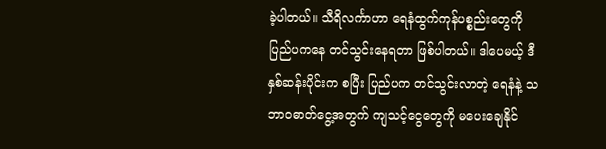ခဲ့ပါတယ်။ သီရိလင်္ကာဟာ ရေနံထွက်ကုန်ပစ္စည်းတွေကို ပြည်ပကနေ တင်သွင်းနေရတာ ဖြစ်ပါတယ်။ ဒါပေမယ့် ဒီနှစ်ဆန်းပိုင်းက စပြီး ပြည်ပက တင်သွင်းလာတဲ့ ရေနံနဲ့ သဘာဝဓာတ်ငွေ့အတွက် ကျသင့်ငွေတွေကို မပေးချေနိုင်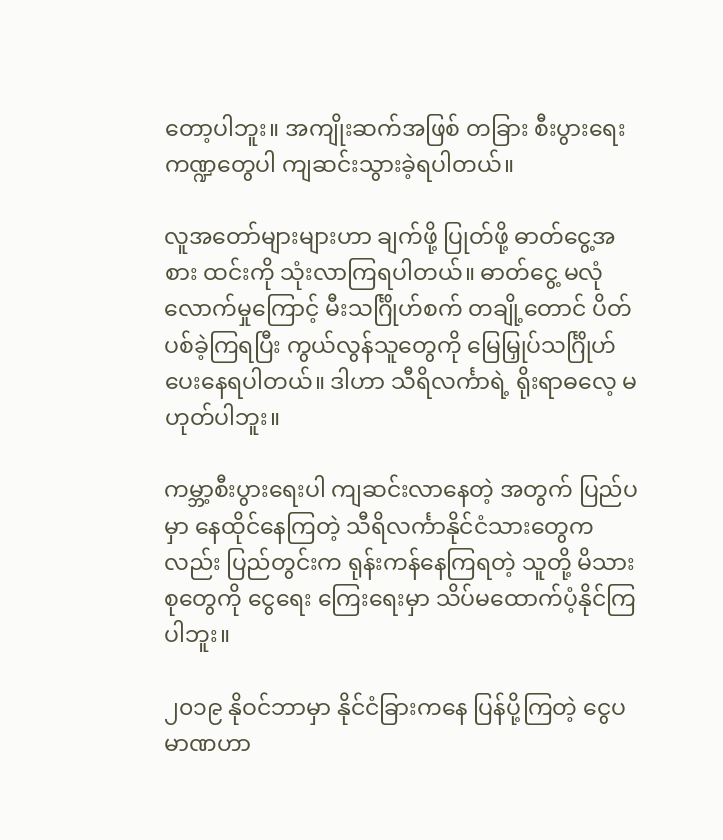တော့ပါဘူး။ အကျိုးဆက်အဖြစ် တခြား စီးပွားရေး ကဏ္ဍတွေပါ ကျဆင်းသွားခဲ့ရပါတယ်။

လူအတော်များများဟာ ချက်ဖို့ ပြုတ်ဖို့ ဓာတ်ငွေ့အစား ထင်းကို သုံးလာကြရပါတယ်။ ဓာတ်ငွေ့ မလုံလောက်မှုကြောင့် မီးသင်္ဂြိုဟ်စက် တချို့တောင် ပိတ်ပစ်ခဲ့ကြရပြီး ကွယ်လွန်သူတွေကို မြေမြှုပ်သင်္ဂြိုဟ်ပေးနေရပါတယ်။ ဒါဟာ သီရိလင်္ကာရဲ့ ရိုးရာဓလေ့ မဟုတ်ပါဘူး။

ကမ္ဘာ့စီးပွားရေးပါ ကျဆင်းလာနေတဲ့ အတွက် ပြည်ပမှာ နေထိုင်နေကြတဲ့ သီရိလင်္ကာနိုင်ငံသားတွေကလည်း ပြည်တွင်းက ရုန်းကန်နေကြရတဲ့ သူတို့ မိသားစုတွေကို ငွေရေး ကြေးရေးမှာ သိပ်မထောက်ပံ့နိုင်ကြပါဘူး။

၂၀၁၉ နိုဝင်ဘာမှာ နိုင်ငံခြားကနေ ပြန်ပို့ကြတဲ့ ငွေပမာဏဟာ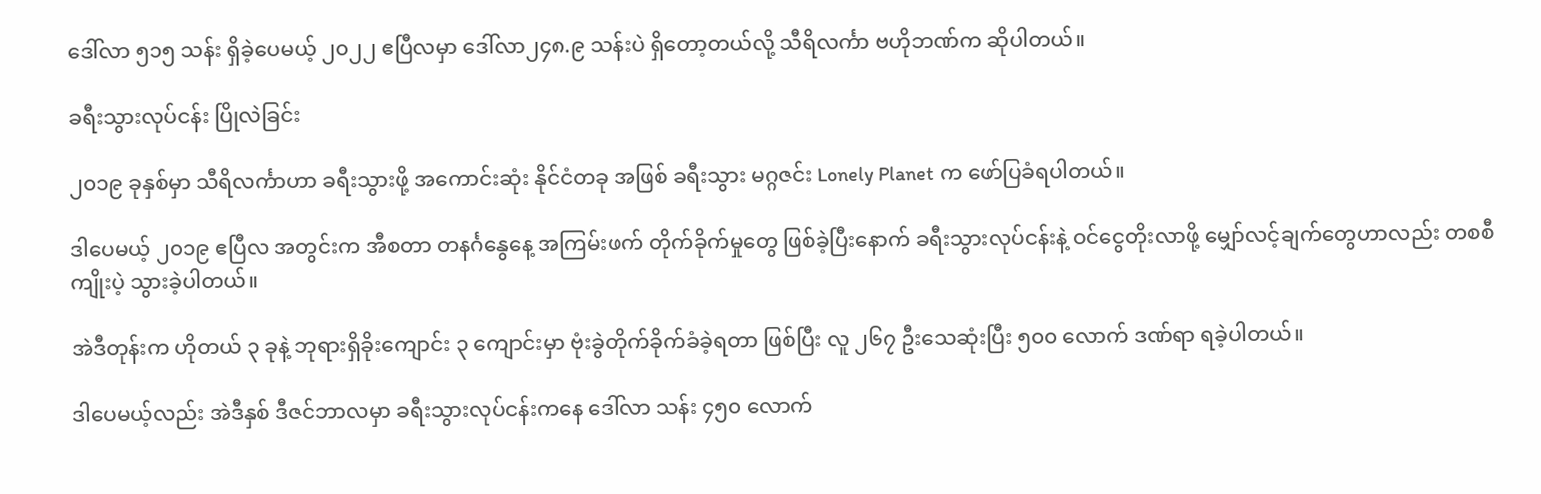ဒေါ်လာ ၅၁၅ သန်း ရှိခဲ့ပေမယ့် ၂၀၂၂ ဧပြီလမှာ ဒေါ်လာ၂၄၈.၉ သန်းပဲ ရှိတော့တယ်လို့ သီရိလင်္ကာ ဗဟိုဘဏ်က ဆိုပါတယ်။

ခရီးသွားလုပ်ငန်း ပြိုလဲခြင်း

၂၀၁၉ ခုနှစ်မှာ သီရိလင်္ကာဟာ ခရီးသွားဖို့ အကောင်းဆုံး နိုင်ငံတခု အဖြစ် ခရီးသွား မဂ္ဂဇင်း Lonely Planet က ဖော်ပြခံရပါတယ်။

ဒါပေမယ့် ၂၀၁၉ ဧပြီလ အတွင်းက အီစတာ တနင်္ဂနွေနေ့ အကြမ်းဖက် တိုက်ခိုက်မှုတွေ ဖြစ်ခဲ့ပြီးနောက် ခရီးသွားလုပ်ငန်းနဲ့ ဝင်ငွေတိုးလာဖို့ မျှော်လင့်ချက်တွေဟာလည်း တစစီ ကျိုးပဲ့ သွားခဲ့ပါတယ်။

အဲဒီတုန်းက ဟိုတယ် ၃ ခုနဲ့ ဘုရားရှိခိုးကျောင်း ၃ ကျောင်းမှာ ဗုံးခွဲတိုက်ခိုက်ခံခဲ့ရတာ ဖြစ်ပြီး လူ ၂၆၇ ဦးသေဆုံးပြီး ၅၀၀ လောက် ဒဏ်ရာ ရခဲ့ပါတယ်။

ဒါပေမယ့်လည်း အဲဒီနှစ် ဒီဇင်ဘာလမှာ ခရီးသွားလုပ်ငန်းကနေ ဒေါ်လာ သန်း ၄၅၀ လောက်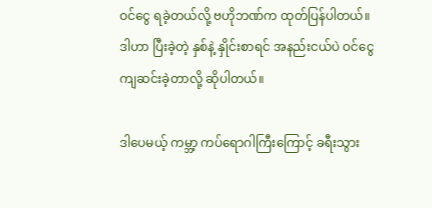ဝင်ငွေ ရခဲ့တယ်လို့ ဗဟိုဘဏ်က ထုတ်ပြန်ပါတယ်။ ဒါဟာ ပြီးခဲ့တဲ့ နှစ်နဲ့ နှိုင်းစာရင် အနည်းငယ်ပဲ ဝင်ငွေကျဆင်းခဲ့တာလို့ ဆိုပါတယ်။

ဒါပေမယ့် ကမ္ဘာ့ ကပ်ရောဂါကြီးကြောင့် ခရီးသွား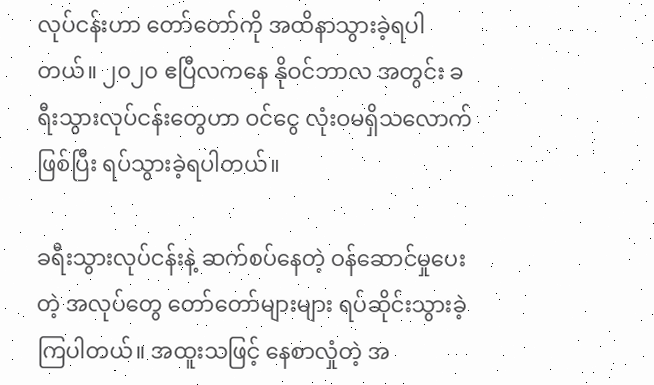လုပ်ငန်းဟာ တော်တော်ကို အထိနာသွားခဲ့ရပါတယ်။ ၂၀၂၀ ဧပြီလကနေ နိုဝင်ဘာလ အတွင်း ခရီးသွားလုပ်ငန်းတွေဟာ ဝင်ငွေ လုံးဝမရှိသလောက် ဖြစ်ပြီး ရပ်သွားခဲ့ရပါတယ်။

ခရီးသွားလုပ်ငန်းနဲ့ ဆက်စပ်နေတဲ့ ဝန်ဆောင်မှုပေးတဲ့ အလုပ်တွေ တော်တော်များများ ရပ်ဆိုင်းသွားခဲ့ကြပါတယ်။ အထူးသဖြင့် နေစာလှုံတဲ့ အ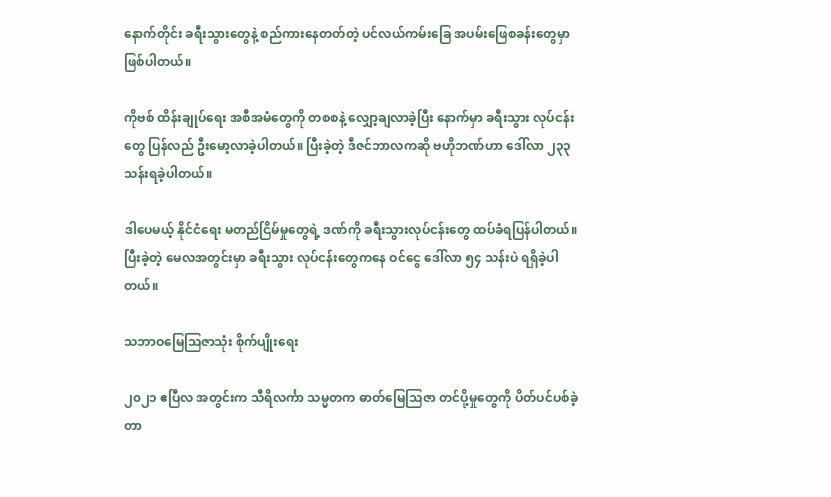နောက်တိုင်း ခရီးသွားတွေနဲ့ စည်ကားနေတတ်တဲ့ ပင်လယ်ကမ်းခြေ အပမ်းဖြေစခန်းတွေမှာ ဖြစ်ပါတယ်။

ကိုဗစ် ထိန်းချုပ်ရေး အစီအမံတွေကို တစစနဲ့ လျှော့ချလာခဲ့ပြီး နောက်မှာ ခရီးသွား လုပ်ငန်းတွေ ပြန်လည် ဦးမော့လာခဲ့ပါတယ်။ ပြီးခဲ့တဲ့ ဒီဇင်ဘာလကဆို ဗဟိုဘဏ်ဟာ ဒေါ်လာ ၂၃၃ သန်းရခဲ့ပါတယ်။

ဒါပေမယ့် နိုင်ငံရေး မတည်ငြိမ်မှုတွေရဲ့ ဒဏ်ကို ခရီးသွားလုပ်ငန်းတွေ ထပ်ခံရပြန်ပါတယ်။ ပြီးခဲ့တဲ့ မေလအတွင်းမှာ ခရီးသွား လုပ်ငန်းတွေကနေ ဝင်ငွေ ဒေါ်လာ ၅၄ သန်းပဲ ရရှိခဲ့ပါတယ်။

သဘာဝမြေသြဇာသုံး စိုက်ပျိုးရေး

၂၀၂၁ ဧပြီလ အတွင်းက သီရိလင်္ကာ သမ္မတက ဓာတ်မြေသြဇာ တင်ပို့မှုတွေကို ပိတ်ပင်ပစ်ခဲ့တာ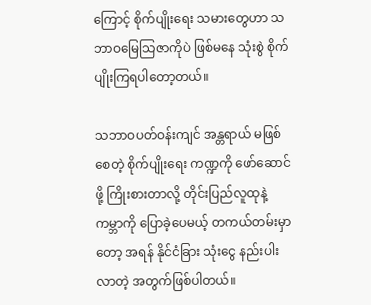ကြောင့် စိုက်ပျိုးရေး သမားတွေဟာ သဘာဝမြေသြဇာကိုပဲ ဖြစ်မနေ သုံးစွဲ စိုက်ပျိုးကြရပါတော့တယ်။

သဘာဝပတ်ဝန်းကျင် အန္တရာယ် မဖြစ်စေတဲ့ စိုက်ပျိုးရေး ကဏ္ဍကို ဖော်ဆောင်ဖို့ ကြိုးစားတာလို့ တိုင်းပြည်လူထုနဲ့ ကမ္ဘာကို ပြောခဲ့ပေမယ့် တကယ်တမ်းမှာတော့ အရန် နိုင်ငံခြား သုံးငွေ နည်းပါးလာတဲ့ အတွက်ဖြစ်ပါတယ်။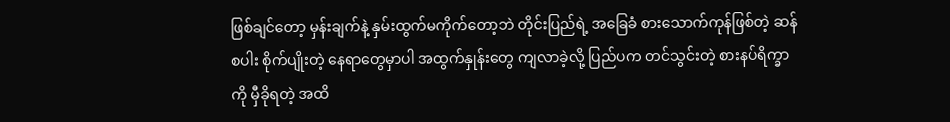ဖြစ်ချင်တော့ မှန်းချက်နဲ့ နှမ်းထွက်မကိုက်တော့ဘဲ တိုင်းပြည်ရဲ့ အခြေခံ စားသောက်ကုန်ဖြစ်တဲ့ ဆန်စပါး စိုက်ပျိုးတဲ့ နေရာတွေမှာပါ အထွက်နှုန်းတွေ ကျလာခဲ့လို့ ပြည်ပက တင်သွင်းတဲ့ စားနပ်ရိက္ခာ ကို မှီခိုရတဲ့ အထိ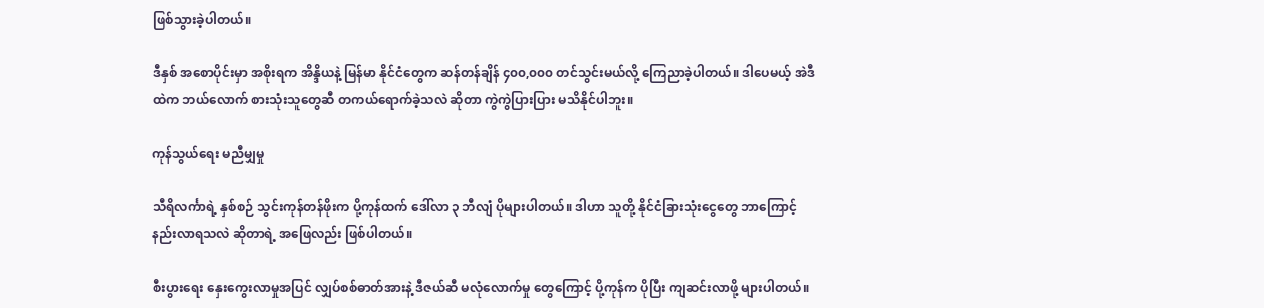ဖြစ်သွားခဲ့ပါတယ်။

ဒီနှစ် အစောပိုင်းမှာ အစိုးရက အိန္ဒိယနဲ့ မြန်မာ နိုင်ငံတွေက ဆန်တန်ချိန် ၄၀၀,၀၀၀ တင်သွင်းမယ်လို့ ကြေညာခဲ့ပါတယ်။ ဒါပေမယ့် အဲဒီထဲက ဘယ်လောက် စားသုံးသူတွေဆီ တကယ်ရောက်ခဲ့သလဲ ဆိုတာ ကွဲကွဲပြားပြား မသိနိုင်ပါဘူး။

ကုန်သွယ်ရေး မညီမျှမှု

သီရိလင်္ကာရဲ့ နှစ်စဉ် သွင်းကုန်တန်ဖိုးက ပို့ကုန်ထက် ဒေါ်လာ ၃ ဘီလျံ ပိုများပါတယ်။ ဒါဟာ သူတို့ နိုင်ငံခြားသုံးငွေတွေ ဘာကြောင့် နည်းလာရသလဲ ဆိုတာရဲ့ အဖြေလည်း ဖြစ်ပါတယ်။

စီးပွားရေး နှေးကွေးလာမှုအပြင် လျှပ်စစ်ဓာတ်အားနဲ့ ဒီဇယ်ဆီ မလုံလောက်မှု တွေကြောင့် ပို့ကုန်က ပိုပြီး ကျဆင်းလာဖို့ များပါတယ်။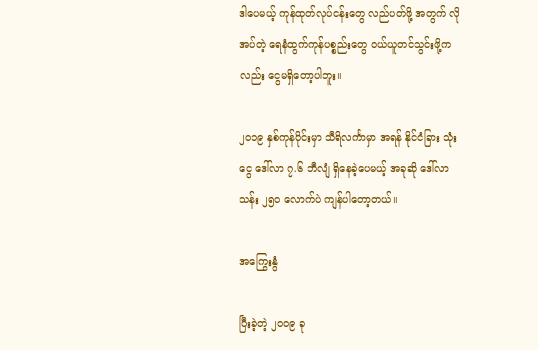ဒါပေမယ့် ကုန်ထုတ်လုပ်ငန်းတွေ လည်ပတ်ဖို့ အတွက် လိုအပ်တဲ့ ရေနံထွက်ကုန်ပစ္စည်းတွေ ဝယ်ယူတင်သွင်းဖို့ကလည်း ငွေမရှိတော့ပါဘူး။

၂၀၁၉ နှစ်ကုန်ပိုင်းမှာ သီရိလင်္ကာမှာ အရန် နိုင်ငံခြား သုံးငွေ ဒေါ်လာ ၇.၆ ဘီလျံ ရှိနေခဲ့ပေမယ့် အခုဆို ဒေါ်လာ သန်း ၂၅၀ လောက်ပဲ ကျန်ပါတော့တယ်။

အကြွေးနွံ

ပြီးခဲ့တဲ့ ၂၀၀၉ ခု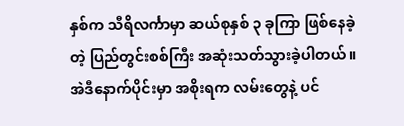နှစ်က သီရိလင်္ကာမှာ ဆယ်စုနှစ် ၃ ခုကြာ ဖြစ်နေခဲ့တဲ့ ပြည်တွင်းစစ်ကြီး အဆုံးသတ်သွားခဲ့ပါတယ်။ အဲဒီနောက်ပိုင်းမှာ အစိုးရက လမ်းတွေနဲ့ ပင်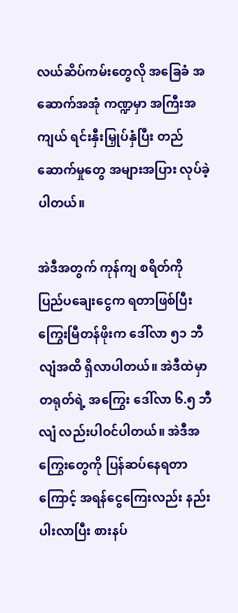လယ်ဆိပ်ကမ်းတွေလို အခြေခံ အဆောက်အအုံ ကဏ္ဍမှာ အကြီးအကျယ် ရင်းနှီးမြှုပ်နှံပြီး တည်ဆောက်မှုတွေ အများအပြား လုပ်ခဲ့ပါတယ်။

အဲဒီအတွက် ကုန်ကျ စရိတ်ကို ပြည်ပချေးငွေက ရတာဖြစ်ပြီး ကြွေးမြီတန်ဖိုးက ဒေါ်လာ ၅၁ ဘီလျံအထိ ရှိလာပါတယ်။ အဲဒီထဲမှာ တရုတ်ရဲ့ အကြွေး ဒေါ်လာ ၆.၅ ဘီလျံ လည်းပါဝင်ပါတယ်။ အဲဒီအကြွေးတွေကို ပြန်ဆပ်နေရတာကြောင့် အရန်ငွေကြေးလည်း နည်းပါးလာပြီး စားနပ်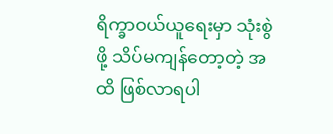ရိက္ခာဝယ်ယူရေးမှာ သုံးစွဲဖို့ သိပ်မကျန်တော့တဲ့ အထိ ဖြစ်လာရပါ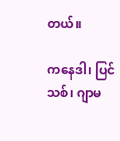တယ်။

ကနေဒါ၊ ပြင်သစ်၊ ဂျာမ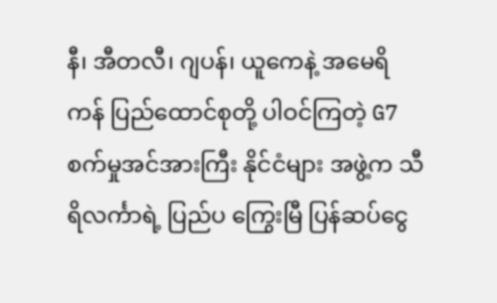နီ၊ အီတလီ၊ ဂျပန်၊ ယူကေနဲ့ အမေရိကန် ပြည်ထောင်စုတို့ ပါဝင်ကြတဲ့ G7 စက်မှုအင်အားကြီး နိုင်ငံများ အဖွဲ့က သီရိလင်္ကာရဲ့ ပြည်ပ ကြွေးမြီ ပြန်ဆပ်ငွေ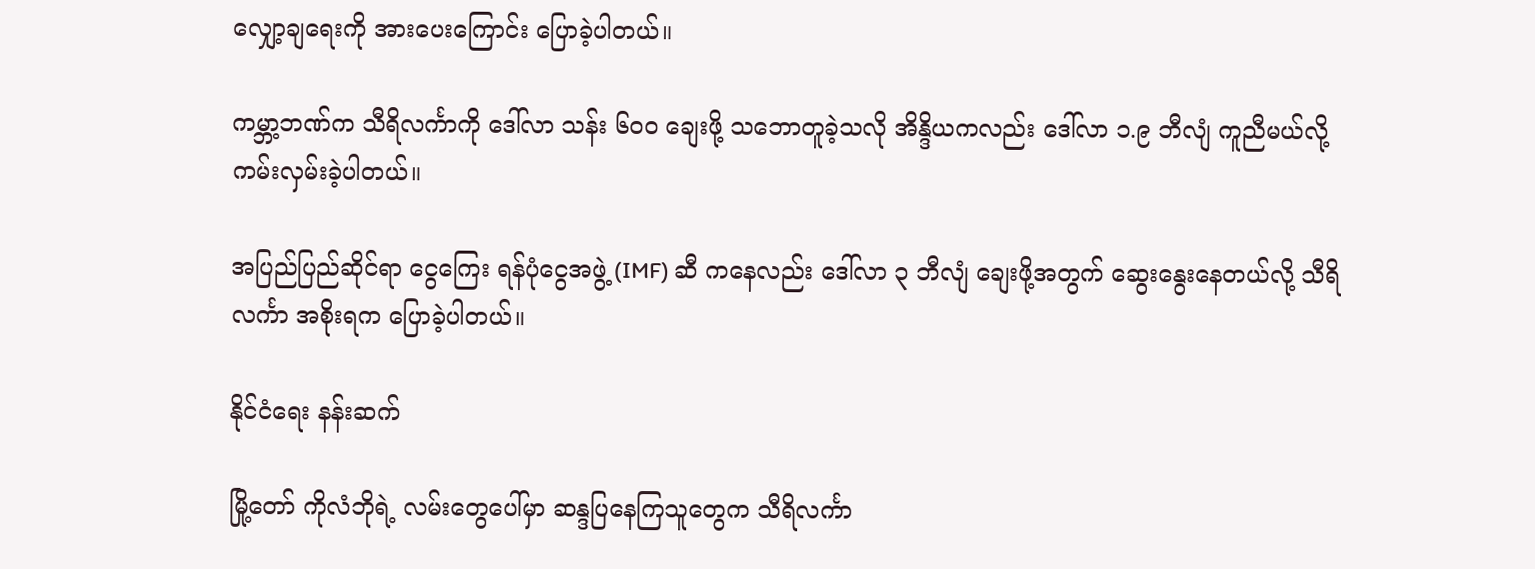လျှော့ချရေးကို အားပေးကြောင်း ပြောခဲ့ပါတယ်။

ကမ္ဘာ့ဘဏ်က သီရိလင်္ကာကို ဒေါ်လာ သန်း ၆၀၀ ချေးဖို့ သဘောတူခဲ့သလို အိန္ဒိယကလည်း ဒေါ်လာ ၁.၉ ဘီလျံ ကူညီမယ်လို့ ကမ်းလှမ်းခဲ့ပါတယ်။

အပြည်ပြည်ဆိုင်ရာ ငွေကြေး ရန်ပုံငွေအဖွဲ့ (IMF) ဆီ ကနေလည်း ဒေါ်လာ ၃ ဘီလျံ ချေးဖို့အတွက် ဆွေးနွေးနေတယ်လို့ သီရိလင်္ကာ အစိုးရက ပြောခဲ့ပါတယ်။

နိုင်ငံရေး နန်းဆက်

မြို့တော် ကိုလံဘိုရဲ့ လမ်းတွေပေါ်မှာ ဆန္ဒပြနေကြသူတွေက သီရိလင်္ကာ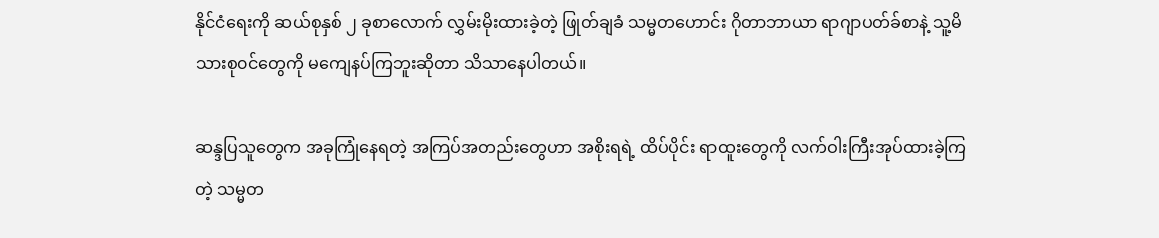နိုင်ငံရေးကို ဆယ်စုနှစ် ၂ ခုစာလောက် လွှမ်းမိုးထားခဲ့တဲ့ ဖြုတ်ချခံ သမ္မတဟောင်း ဂိုတာဘာယာ ရာဂျာပတ်ခ်စာနဲ့ သူ့မိသားစု၀င်တွေကို မကျေနပ်ကြဘူးဆိုတာ သိသာနေပါတယ်။

ဆန္ဒပြသူတွေက အခုကြုံနေရတဲ့ အကြပ်အတည်းတွေဟာ အစိုးရရဲ့ ထိပ်ပိုင်း ရာထူးတွေကို လက်ဝါးကြီးအုပ်ထားခဲ့ကြတဲ့ သမ္မတ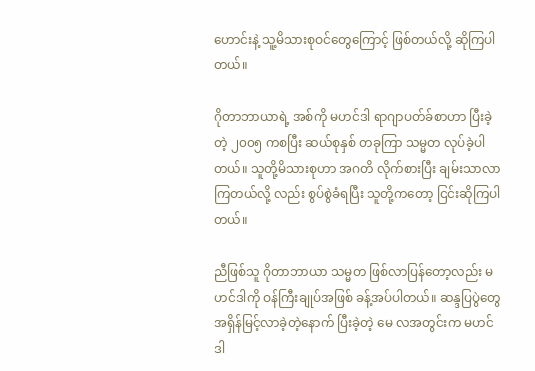ဟောင်းနဲ့ သူ့မိသားစုဝင်တွေကြောင့် ဖြစ်တယ်လို့ ဆိုကြပါတယ်။

ဂိုတာဘာယာရဲ့ အစ်ကို မဟင်ဒါ ရာဂျာပတ်ခ်စာဟာ ပြီးခဲ့တဲ့ ၂၀၀၅ ကစပြီး ဆယ်စုနှစ် တခုကြာ သမ္မတ လုပ်ခဲ့ပါတယ်။ သူတို့မိသားစုဟာ အဂတိ လိုက်စားပြီး ချမ်းသာလာကြတယ်လို့ လည်း စွပ်စွဲခံရပြီး သူတို့ကတော့ ငြင်းဆိုကြပါတယ်။

ညီဖြစ်သူ ဂိုတာဘာယာ သမ္မတ ဖြစ်လာပြန်တော့လည်း မဟင်ဒါကို ဝန်ကြီးချုပ်အဖြစ် ခန့်အပ်ပါတယ်။ ဆန္ဒပြပွဲတွေ အရှိန်မြင့်လာခဲ့တဲ့နောက် ပြီးခဲ့တဲ့ မေ လအတွင်းက မဟင်ဒါ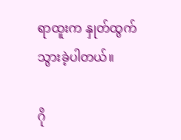ရာထူးက နှုတ်ထွက်သွားခဲ့ပါတယ်။

ဂို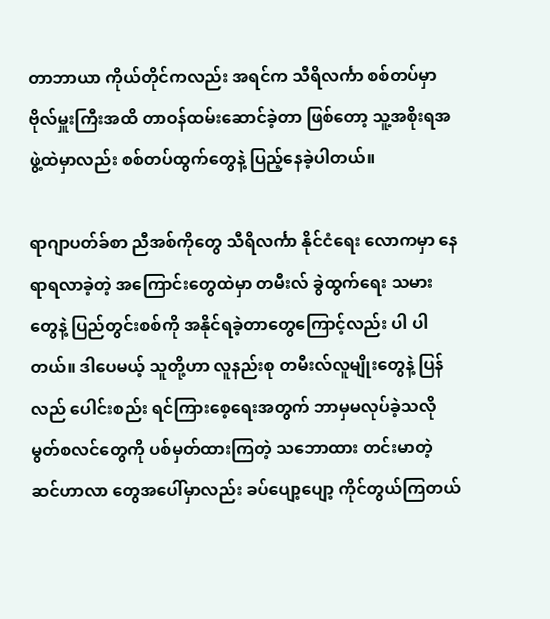တာဘာယာ ကိုယ်တိုင်ကလည်း အရင်က သီရိလင်္ကာ စစ်တပ်မှာ ဗိုလ်မှူးကြီးအထိ တာဝန်ထမ်းဆောင်ခဲ့တာ ဖြစ်တော့ သူ့အစိုးရအဖွဲ့ထဲမှာလည်း စစ်တပ်ထွက်တွေနဲ့ ပြည့်နေခဲ့ပါတယ်။

ရာဂျာပတ်ခ်စာ ညီအစ်ကိုတွေ သီရိလင်္ကာ နိုင်ငံရေး လောကမှာ နေရာရလာခဲ့တဲ့ အကြောင်းတွေထဲမှာ တမီးလ် ခွဲထွက်ရေး သမားတွေနဲ့ ပြည်တွင်းစစ်ကို အနိုင်ရခဲ့တာတွေကြောင့်လည်း ပါ ပါတယ်။ ဒါပေမယ့် သူတို့ဟာ လူနည်းစု တမီးလ်လူမျိုးတွေနဲ့ ပြန်လည် ပေါင်းစည်း ရင်ကြားစေ့ရေးအတွက် ဘာမှမလုပ်ခဲ့သလို မွတ်စလင်တွေကို ပစ်မှတ်ထားကြတဲ့ သဘောထား တင်းမာတဲ့ ဆင်ဟာလာ တွေအပေါ်မှာလည်း ခပ်ပျော့ပျော့ ကိုင်တွယ်ကြတယ်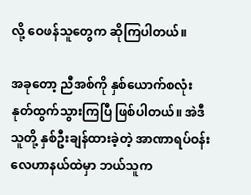လို့ ဝေဖန်သူတွေက ဆိုကြပါတယ်။

အခုတော့ ညီအစ်ကို နှစ်ယောက်စလုံး နုတ်ထွက်သွားကြပြီ ဖြစ်ပါတယ်။ အဲဒီ သူတို့ နှစ်ဦးချန်ထားခဲ့တဲ့ အာဏာရပ်ဝန်း လေဟာနယ်ထဲမှာ ဘယ်သူက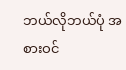ဘယ်လိုဘယ်ပုံ အစားဝင်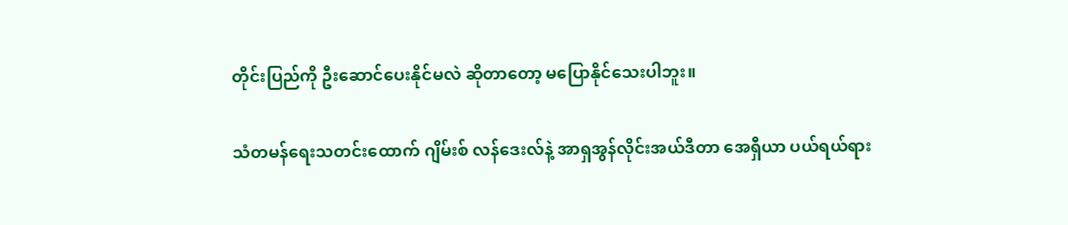တိုင်းပြည်ကို ဦးဆောင်ပေးနိုင်မလဲ ဆိုတာတော့ မပြောနိုင်သေးပါဘူး။

သံတမန်ရေးသတင်းထောက် ဂျိမ်းစ် လန်ဒေးလ်နဲ့ အာရှအွန်လိုင်းအယ်ဒီတာ အေရှီယာ ပယ်ရယ်ရား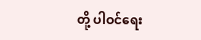တို့ ပါဝင်ရေး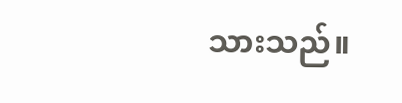သားသည်။